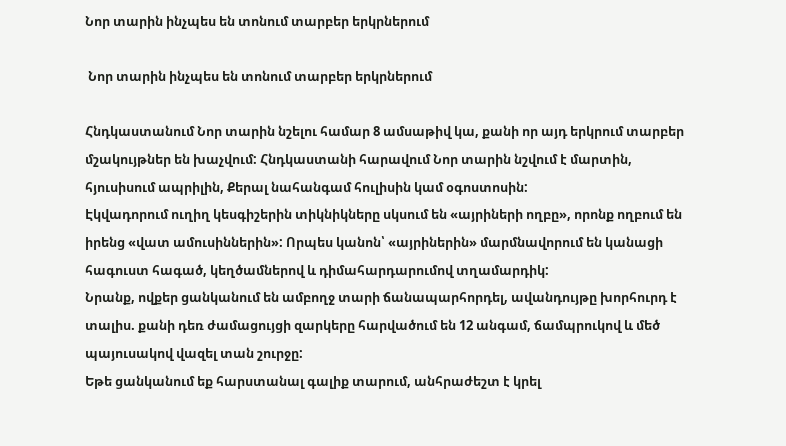Նոր տարին ինչպես են տոնում տարբեր երկրներում

 Նոր տարին ինչպես են տոնում տարբեր երկրներում

Հնդկաստանում Նոր տարին նշելու համար 8 ամսաթիվ կա, քանի որ այդ երկրում տարբեր մշակույթներ են խաչվում: Հնդկաստանի հարավում Նոր տարին նշվում է մարտին, հյուսիսում ապրիլին, Քերալ նահանգամ հուլիսին կամ օգոստոսին:
Էկվադորում ուղիղ կեսգիշերին տիկնիկները սկսում են «այրիների ողբը», որոնք ողբում են իրենց «վատ ամուսիններին»: Որպես կանոն՝ «այրիներին» մարմնավորում են կանացի հագուստ հագած, կեղծամներով և դիմահարդարումով տղամարդիկ:
Նրանք, ովքեր ցանկանում են ամբողջ տարի ճանապարհորդել, ավանդույթը խորհուրդ է տալիս. քանի դեռ ժամացույցի զարկերը հարվածում են 12 անգամ, ճամպրուկով և մեծ պայուսակով վազել տան շուրջը:
Եթե ցանկանում եք հարստանալ գալիք տարում, անհրաժեշտ է կրել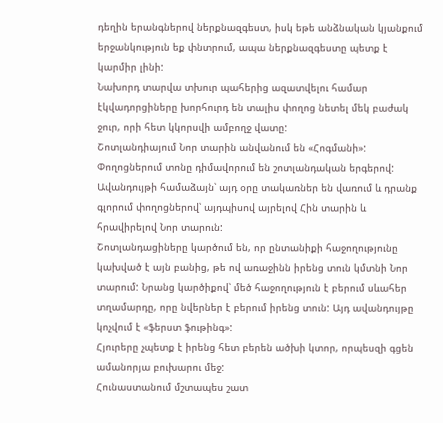դեղին երանգներով ներքնազգեստ, իսկ եթե անձնական կյանքում երջանկություն եք փնտրում, ապա ներքնազգեստը պետք է կարմիր լինի:
Նախորդ տարվա տխուր պահերից ազատվելու համար էկվադորցիները խորհուրդ են տալիս փողոց նետել մեկ բաժակ ջուր, որի հետ կկորսվի ամբողջ վատը:
Շոտլանդիայում Նոր տարին անվանում են «Հոգմանի»: Փողոցներում տոնը դիմավորում են շոտլանդական երգերով: Ավանդույթի համաձայն՝ այդ օրը տակառներ են վառում և դրանք գլորում փողոցներով՝ այդպիսով այրելով Հին տարին և հրավիրելով Նոր տարուն:
Շոտլանդացիները կարծում են, որ ընտանիքի հաջողությունը կախված է այն բանից, թե ով առաջինն իրենց տուն կմտնի Նոր տարում: Նրանց կարծիքով՝ մեծ հաջողություն է բերում սևահեր տղամարդը, որը նվերներ է բերում իրենց տուն: Այդ ավանդույթը կոչվում է «ֆերստ ֆութինգ»:
Հյուրերը չպետք է իրենց հետ բերեն ածխի կտոր, որպեսզի գցեն ամանորյա բուխարու մեջ:
Հունաստանում մշտապես շատ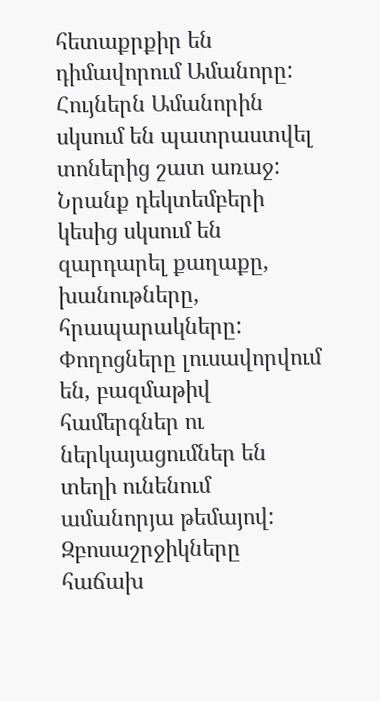հետաքրքիր են դիմավորում Ամանորը: Հույներն Ամանորին սկսում են պատրաստվել տոներից շատ առաջ: Նրանք դեկտեմբերի կեսից սկսում են զարդարել քաղաքը, խանութները, հրապարակները: Փողոցները լուսավորվում են, բազմաթիվ համերգներ ու ներկայացումներ են տեղի ունենում ամանորյա թեմայով:
Զբոսաշրջիկները հաճախ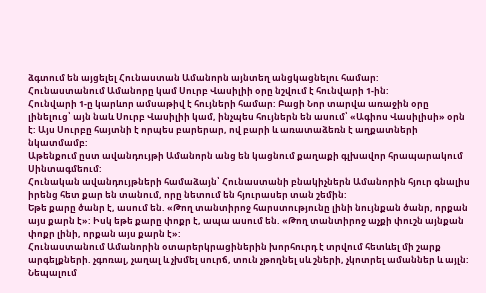ձգտում են այցելել Հունաստան Ամանորն այնտեղ անցկացնելու համար:
Հունաստանում Ամանորը կամ Սուրբ Վասիլիի օրը նշվում է հունվարի 1-ին:
Հունվարի 1-ը կարևոր ամսաթիվ է հույների համար: Բացի Նոր տարվա առաջին օրը լինելուց՝ այն նաև Սուրբ Վասիլիի կամ, ինչպես հույներն են ասում՝ «Ագիոս Վասիլիսի» օրն է: Այս Սուրբը հայտնի է որպես բարերար, ով բարի և առատաձեռն է աղքատների նկատմամբ:
Աթենքում ըստ ավանդույթի Ամանորն անց են կացնում քաղաքի գլխավոր հրապարակում Սինտագմեում:
Հունական ավանդույթների համաձայն՝ Հունաստանի բնակիչներն Ամանորին հյուր գնալիս իրենց հետ քար են տանում, որը նետում են հյուրասեր տան շեմին:
Եթե քարը ծանր է, ասում են. «Թող տանտիրոջ հարստությունը լինի նույնքան ծանր, որքան այս քարն է»: Իսկ եթե քարը փոքր է, ապա ասում են. «Թող տանտիրոջ աչքի փուշն այնքան փոքր լինի, որքան այս քարն է»:
Հունաստանում Ամանորին օտարերկրացիներին խորհուրդ է տրվում հետևել մի շարք արգելքների. չգոռալ, չաղալ և չխմել սուրճ, տուն չթողնել սև շների, չկոտրել ամաններ և այլն:
Նեպալում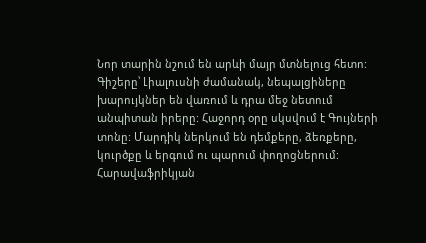Նոր տարին նշում են արևի մայր մտնելուց հետո: Գիշերը՝ Լիալուսնի ժամանակ, նեպալցիները խարույկներ են վառում և դրա մեջ նետում անպիտան իրերը: Հաջորդ օրը սկսվում է Գույների տոնը: Մարդիկ ներկում են դեմքերը, ձեռքերը, կուրծքը և երգում ու պարում փողոցներում:
Հարավաֆրիկյան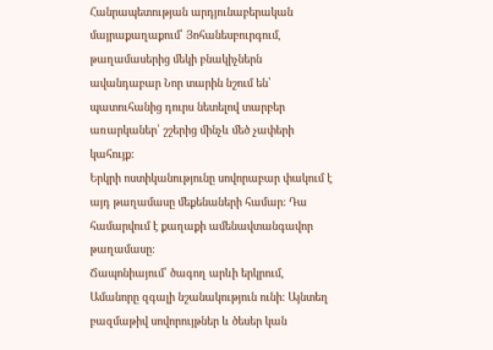Հանրապետության արդյունաբերական մայրաքաղաքում՝ Յոհանեսբուրգում, թաղամասերից մեկի բնակիչներն ավանդաբար Նոր տարին նշում են՝ պատուհանից դուրս նետելով տարբեր առարկաներ՝ շշերից մինչև մեծ չափերի կահույք:
Երկրի ոստիկանությունը սովորաբար փակում է այդ թաղամասը մեքենաների համար: Դա համարվում է քաղաքի ամենավտանգավոր թաղամասը:
Ճապոնիայում՝ ծագող արևի երկրում, Ամանորը զգալի նշանակություն ունի: Այնտեղ բազմաթիվ սովորույթներ և ծեսեր կան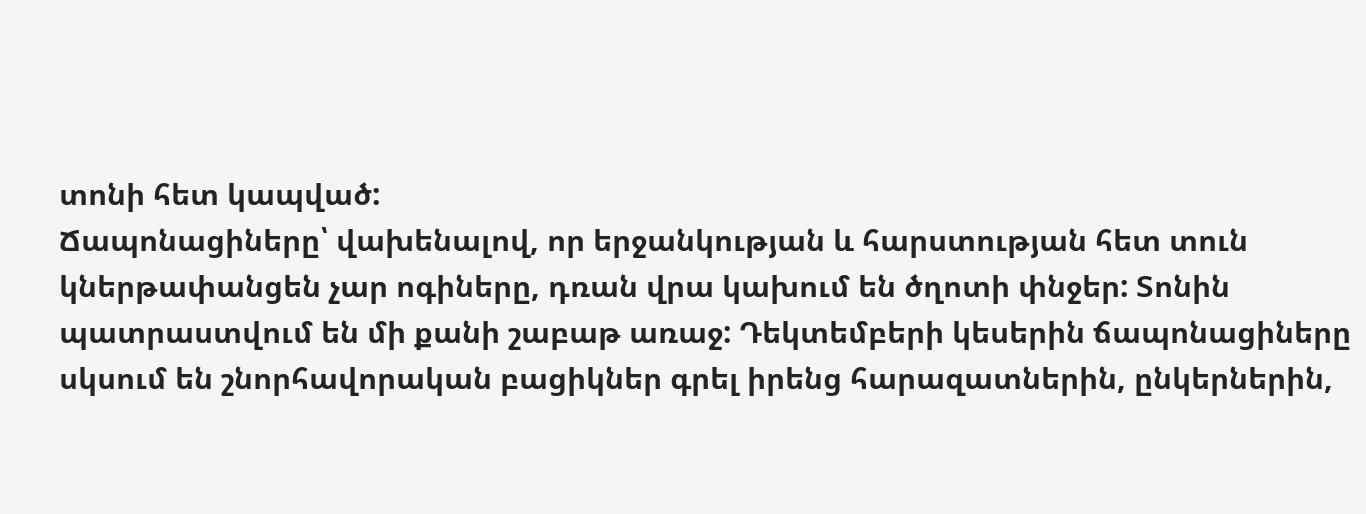տոնի հետ կապված:
Ճապոնացիները՝ վախենալով, որ երջանկության և հարստության հետ տուն կներթափանցեն չար ոգիները, դռան վրա կախում են ծղոտի փնջեր: Տոնին պատրաստվում են մի քանի շաբաթ առաջ: Դեկտեմբերի կեսերին ճապոնացիները սկսում են շնորհավորական բացիկներ գրել իրենց հարազատներին, ընկերներին,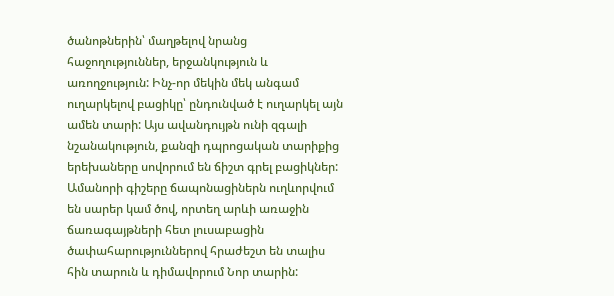ծանոթներին՝ մաղթելով նրանց հաջողություններ, երջանկություն և առողջություն: Ինչ-որ մեկին մեկ անգամ ուղարկելով բացիկը՝ ընդունված է ուղարկել այն ամեն տարի: Այս ավանդույթն ունի զգալի նշանակություն, քանզի դպրոցական տարիքից երեխաները սովորում են ճիշտ գրել բացիկներ:
Ամանորի գիշերը ճապոնացիներն ուղևորվում են սարեր կամ ծով, որտեղ արևի առաջին ճառագայթների հետ լուսաբացին ծափահարություններով հրաժեշտ են տալիս հին տարուն և դիմավորում Նոր տարին: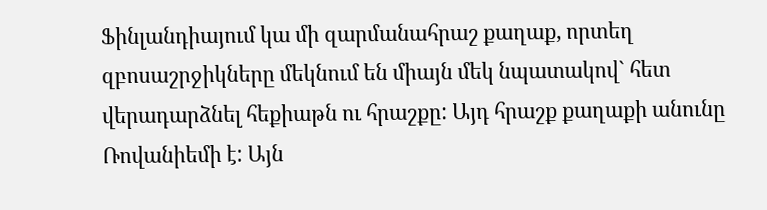Ֆինլանդիայում կա մի զարմանահրաշ քաղաք, որտեղ զբոսաշրջիկները մեկնում են միայն մեկ նպատակով` հետ վերադարձնել հեքիաթն ու հրաշքը: Այդ հրաշք քաղաքի անունը Ռովանիեմի է: Այն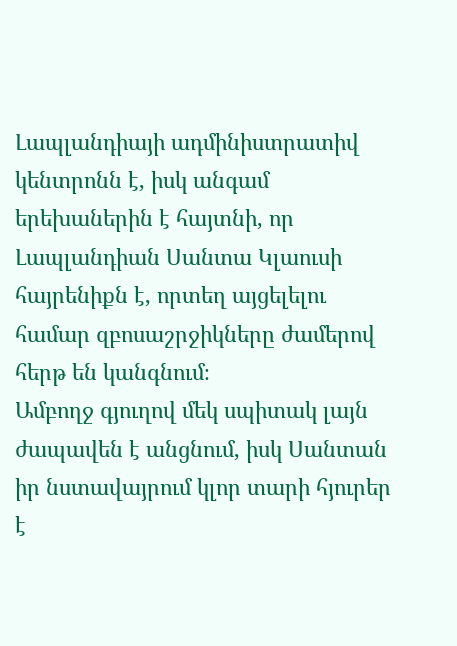Լապլանդիայի ադմինիստրատիվ կենտրոնն է, իսկ անգամ երեխաներին է հայտնի, որ Լապլանդիան Սանտա Կլաուսի հայրենիքն է, որտեղ այցելելու համար զբոսաշրջիկները ժամերով հերթ են կանգնում։
Ամբողջ գյուղով մեկ սպիտակ լայն ժապավեն է անցնում, իսկ Սանտան իր նստավայրում կլոր տարի հյուրեր է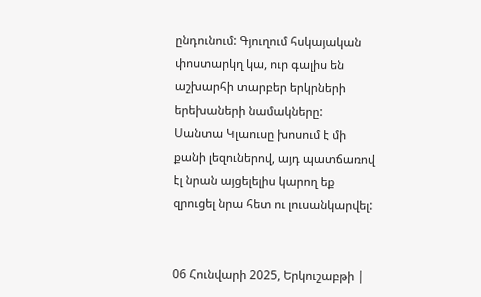ընդունում: Գյուղում հսկայական փոստարկղ կա, ուր գալիս են աշխարհի տարբեր երկրների երեխաների նամակները:
Սանտա Կլաուսը խոսում է մի քանի լեզուներով, այդ պատճառով էլ նրան այցելելիս կարող եք զրուցել նրա հետ ու լուսանկարվել:


06 Հունվարի 2025, Երկուշաբթի |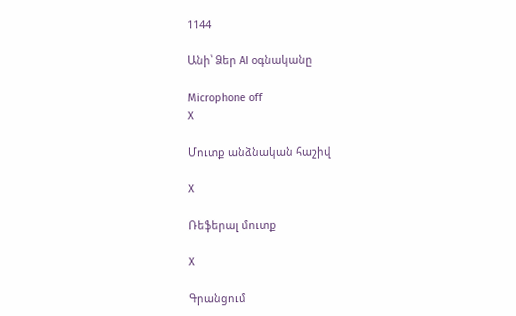1144

Անի՝ Ձեր AI օգնականը

Microphone off
X

Մուտք անձնական հաշիվ

X

Ռեֆերալ մուտք

X

Գրանցում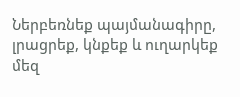Ներբեռնեք պայմանագիրը, լրացրեք, կնքեք և ուղարկեք մեզ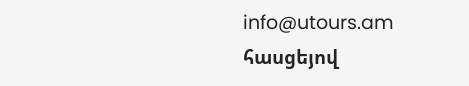info@utours.am հասցեյով